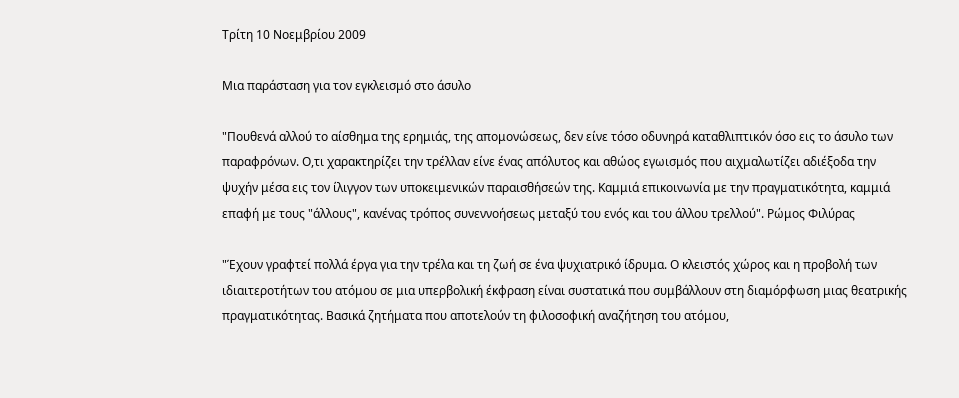Τρίτη 10 Νοεμβρίου 2009

Μια παράσταση για τον εγκλεισμό στο άσυλο

"Πουθενά αλλού το αίσθημα της ερημιάς, της απομονώσεως, δεν είνε τόσο οδυνηρά καταθλιπτικόν όσο εις το άσυλο των παραφρόνων. Ο,τι χαρακτηρίζει την τρέλλαν είνε ένας απόλυτος και αθώος εγωισμός που αιχμαλωτίζει αδιέξοδα την ψυχήν μέσα εις τον ίλιγγον των υποκειμενικών παραισθήσεών της. Καμμιά επικοινωνία με την πραγματικότητα, καμμιά επαφή με τους "άλλους", κανένας τρόπος συνεννοήσεως μεταξύ του ενός και του άλλου τρελλού". Ρώμος Φιλύρας

"Έχουν γραφτεί πολλά έργα για την τρέλα και τη ζωή σε ένα ψυχιατρικό ίδρυμα. Ο κλειστός χώρος και η προβολή των ιδιαιτεροτήτων του ατόμου σε μια υπερβολική έκφραση είναι συστατικά που συμβάλλουν στη διαμόρφωση μιας θεατρικής πραγματικότητας. Βασικά ζητήματα που αποτελούν τη φιλοσοφική αναζήτηση του ατόμου,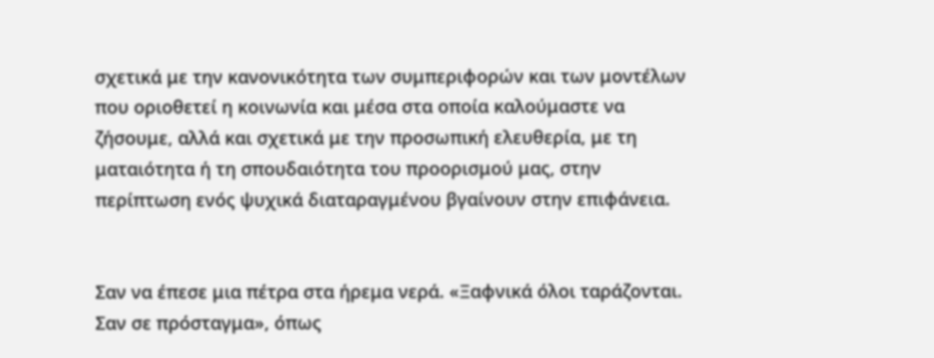σχετικά με την κανονικότητα των συμπεριφορών και των μοντέλων που οριοθετεί η κοινωνία και μέσα στα οποία καλούμαστε να ζήσουμε, αλλά και σχετικά με την προσωπική ελευθερία, με τη ματαιότητα ή τη σπουδαιότητα του προορισμού μας, στην περίπτωση ενός ψυχικά διαταραγμένου βγαίνουν στην επιφάνεια.


Σαν να έπεσε μια πέτρα στα ήρεμα νερά. «Ξαφνικά όλοι ταράζονται. Σαν σε πρόσταγμα», όπως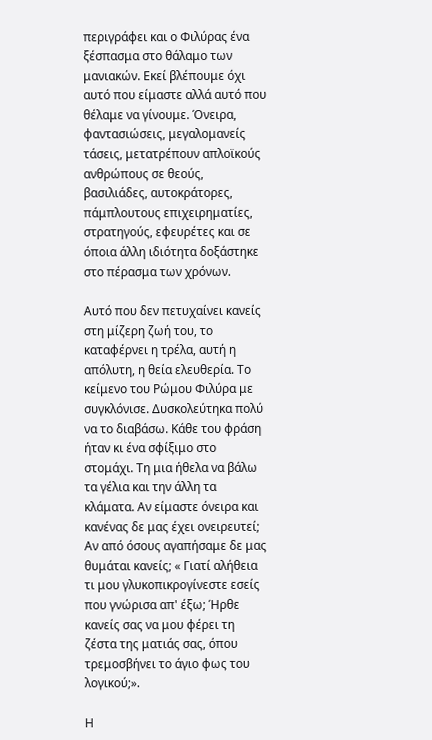περιγράφει και ο Φιλύρας ένα ξέσπασμα στο θάλαμο των μανιακών. Εκεί βλέπουμε όχι αυτό που είμαστε αλλά αυτό που θέλαμε να γίνουμε. Όνειρα, φαντασιώσεις, μεγαλομανείς τάσεις, μετατρέπουν απλοϊκούς ανθρώπους σε θεούς, βασιλιάδες, αυτοκράτορες, πάμπλουτους επιχειρηματίες, στρατηγούς, εφευρέτες και σε όποια άλλη ιδιότητα δοξάστηκε στο πέρασμα των χρόνων.

Αυτό που δεν πετυχαίνει κανείς στη μίζερη ζωή του, το καταφέρνει η τρέλα, αυτή η απόλυτη, η θεία ελευθερία. Το κείμενο του Ρώμου Φιλύρα με συγκλόνισε. Δυσκολεύτηκα πολύ να το διαβάσω. Κάθε του φράση ήταν κι ένα σφίξιμο στο στομάχι. Τη μια ήθελα να βάλω τα γέλια και την άλλη τα κλάματα. Αν είμαστε όνειρα και κανένας δε μας έχει ονειρευτεί; Αν από όσους αγαπήσαμε δε μας θυμάται κανείς; « Γιατί αλήθεια τι μου γλυκοπικρογίνεστε εσείς που γνώρισα απ' έξω; Ήρθε κανείς σας να μου φέρει τη ζέστα της ματιάς σας, όπου τρεμοσβήνει το άγιο φως του λογικού;».

Η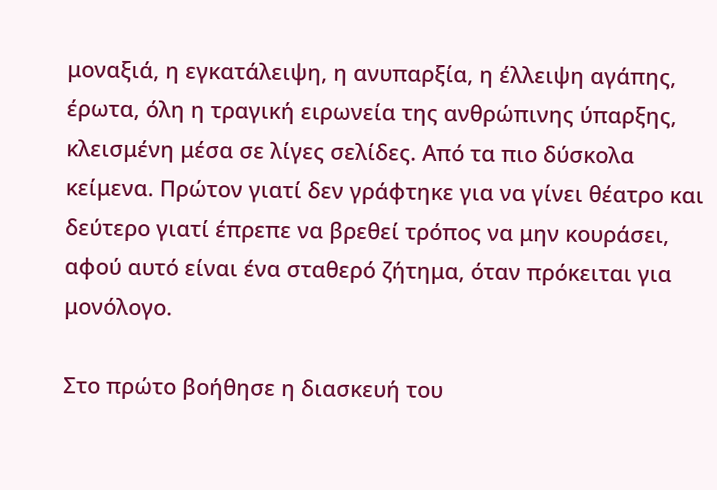μοναξιά, η εγκατάλειψη, η ανυπαρξία, η έλλειψη αγάπης, έρωτα, όλη η τραγική ειρωνεία της ανθρώπινης ύπαρξης, κλεισμένη μέσα σε λίγες σελίδες. Από τα πιο δύσκολα κείμενα. Πρώτον γιατί δεν γράφτηκε για να γίνει θέατρο και δεύτερο γιατί έπρεπε να βρεθεί τρόπος να μην κουράσει, αφού αυτό είναι ένα σταθερό ζήτημα, όταν πρόκειται για μονόλογο.

Στο πρώτο βοήθησε η διασκευή του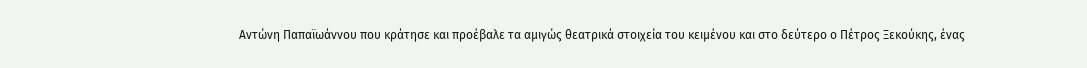Αντώνη Παπαϊωάννου που κράτησε και προέβαλε τα αμιγώς θεατρικά στοιχεία του κειμένου και στο δεύτερο ο Πέτρος Ξεκούκης, ένας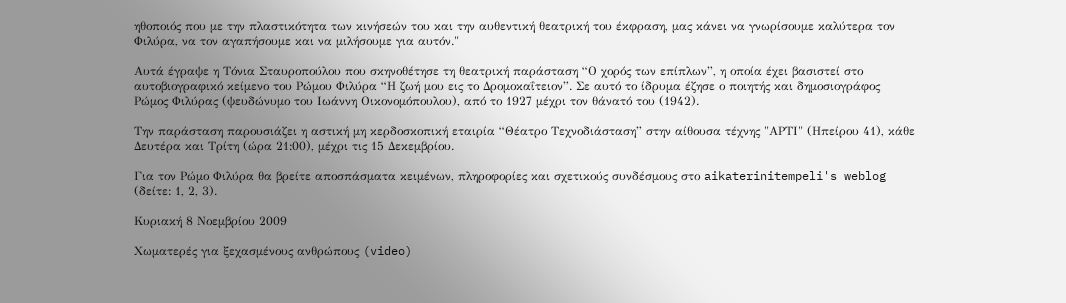ηθοποιός που με την πλαστικότητα των κινήσεών του και την αυθεντική θεατρική του έκφραση, μας κάνει να γνωρίσουμε καλύτερα τον Φιλύρα, να τον αγαπήσουμε και να μιλήσουμε για αυτόν."

Αυτά έγραψε η Τόνια Σταυροπούλου που σκηνοθέτησε τη θεατρική παράσταση “Ο χορός των επίπλων”, η οποία έχει βασιστεί στο αυτοβιογραφικό κείμενο του Ρώμου Φιλύρα “Η ζωή μου εις το Δρομοκαΐτειον”. Σε αυτό το ίδρυμα έζησε ο ποιητής και δημοσιογράφος Ρώμος Φιλύρας (ψευδώνυμο του Ιωάννη Οικονομόπουλου), από το 1927 μέχρι τον θάνατό του (1942).

Την παράσταση παρουσιάζει η αστική μη κερδοσκοπική εταιρία “Θέατρο Τεχνοδιάσταση” στην αίθουσα τέχνης "ΑΡΤΙ" (Ηπείρου 41), κάθε Δευτέρα και Τρίτη (ώρα 21:00), μέχρι τις 15 Δεκεμβρίου.

Για τον Ρώμο Φιλύρα θα βρείτε αποσπάσματα κειμένων, πληροφορίες και σχετικούς συνδέσμους στο aikaterinitempeli's weblog (δείτε: 1, 2, 3).

Κυριακή 8 Νοεμβρίου 2009

Χωματερές για ξεχασμένους ανθρώπους (video)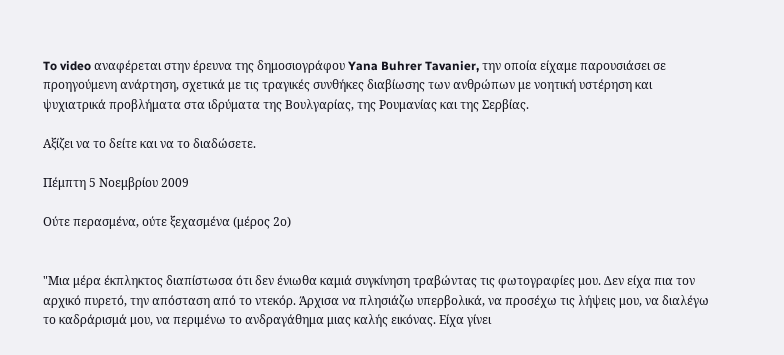To video αναφέρεται στην έρευνα της δημοσιογράφου Yana Buhrer Tavanier, την οποία είχαμε παρουσιάσει σε προηγούμενη ανάρτηση, σχετικά με τις τραγικές συνθήκες διαβίωσης των ανθρώπων με νοητική υστέρηση και ψυχιατρικά προβλήματα στα ιδρύματα της Βουλγαρίας, της Ρουμανίας και της Σερβίας.

Αξίζει να το δείτε και να το διαδώσετε.

Πέμπτη 5 Νοεμβρίου 2009

Ούτε περασμένα, ούτε ξεχασμένα (μέρος 2ο)


"Μια μέρα έκπληκτος διαπίστωσα ότι δεν ένιωθα καμιά συγκίνηση τραβώντας τις φωτογραφίες μου. Δεν είχα πια τον αρχικό πυρετό, την απόσταση από το ντεκόρ. Άρχισα να πλησιάζω υπερβολικά, να προσέχω τις λήψεις μου, να διαλέγω το καδράρισμά μου, να περιμένω το ανδραγάθημα μιας καλής εικόνας. Είχα γίνει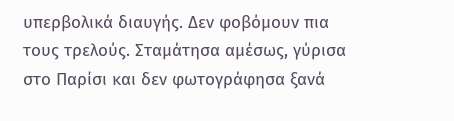υπερβολικά διαυγής. Δεν φοβόμουν πια τους τρελούς. Σταμάτησα αμέσως, γύρισα στο Παρίσι και δεν φωτογράφησα ξανά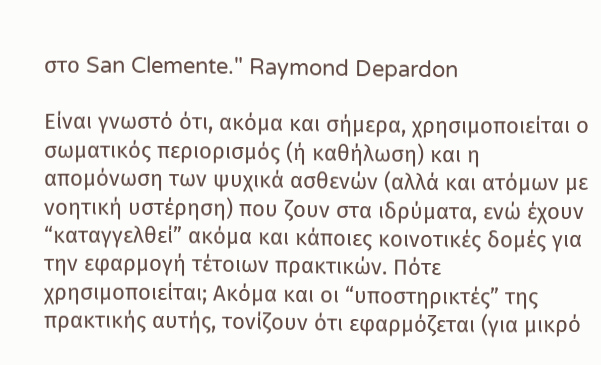στο San Clemente." Raymond Depardon

Είναι γνωστό ότι, ακόμα και σήμερα, χρησιμοποιείται ο σωματικός περιορισμός (ή καθήλωση) και η απομόνωση των ψυχικά ασθενών (αλλά και ατόμων με νοητική υστέρηση) που ζουν στα ιδρύματα, ενώ έχουν “καταγγελθεί” ακόμα και κάποιες κοινοτικές δομές για την εφαρμογή τέτοιων πρακτικών. Πότε χρησιμοποιείται; Ακόμα και οι “υποστηρικτές” της πρακτικής αυτής, τονίζουν ότι εφαρμόζεται (για μικρό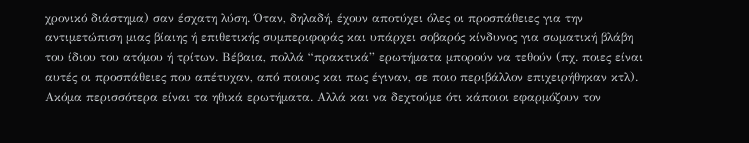χρονικό διάστημα) σαν έσχατη λύση. Όταν, δηλαδή, έχουν αποτύχει όλες οι προσπάθειες για την αντιμετώπιση μιας βίαιης ή επιθετικής συμπεριφοράς και υπάρχει σοβαρός κίνδυνος για σωματική βλάβη του ίδιου του ατόμου ή τρίτων. Βέβαια, πολλά “πρακτικά” ερωτήματα μπορούν να τεθούν (πχ. ποιες είναι αυτές οι προσπάθειες που απέτυχαν, από ποιους και πως έγιναν, σε ποιο περιβάλλον επιχειρήθηκαν κτλ). Ακόμα περισσότερα είναι τα ηθικά ερωτήματα. Αλλά και να δεχτούμε ότι κάποιοι εφαρμόζουν τον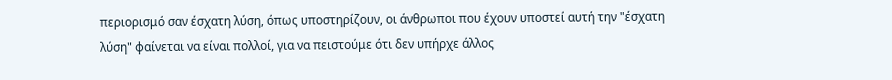περιορισμό σαν έσχατη λύση, όπως υποστηρίζουν, οι άνθρωποι που έχουν υποστεί αυτή την "έσχατη λύση" φαίνεται να είναι πολλοί, για να πειστούμε ότι δεν υπήρχε άλλος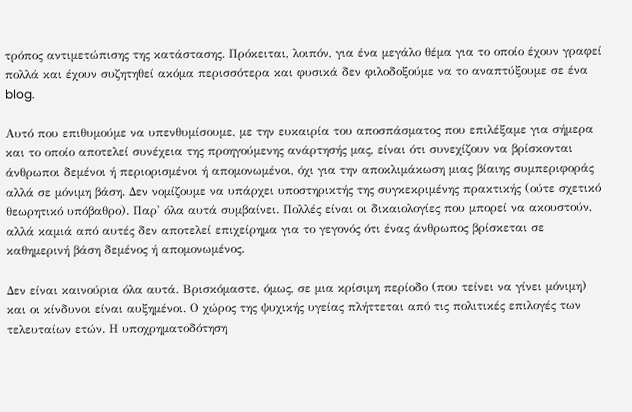τρόπος αντιμετώπισης της κατάστασης. Πρόκειται, λοιπόν, για ένα μεγάλο θέμα για το οποίο έχουν γραφεί πολλά και έχουν συζητηθεί ακόμα περισσότερα και φυσικά δεν φιλοδοξούμε να το αναπτύξουμε σε ένα blog.

Αυτό που επιθυμούμε να υπενθυμίσουμε, με την ευκαιρία του αποσπάσματος που επιλέξαμε για σήμερα και το οποίο αποτελεί συνέχεια της προηγούμενης ανάρτησής μας, είναι ότι συνεχίζουν να βρίσκονται άνθρωποι δεμένοι ή περιορισμένοι ή απομονωμένοι, όχι για την αποκλιμάκωση μιας βίαιης συμπεριφοράς αλλά σε μόνιμη βάση. Δεν νομίζουμε να υπάρχει υποστηρικτής της συγκεκριμένης πρακτικής (ούτε σχετικό θεωρητικό υπόβαθρο). Παρ' όλα αυτά συμβαίνει. Πολλές είναι οι δικαιολογίες που μπορεί να ακουστούν, αλλά καμιά από αυτές δεν αποτελεί επιχείρημα για το γεγονός ότι ένας άνθρωπος βρίσκεται σε καθημερινή βάση δεμένος ή απομονωμένος.

Δεν είναι καινούρια όλα αυτά. Βρισκόμαστε, όμως, σε μια κρίσιμη περίοδο (που τείνει να γίνει μόνιμη) και οι κίνδυνοι είναι αυξημένοι. Ο χώρος της ψυχικής υγείας πλήττεται από τις πολιτικές επιλογές των τελευταίων ετών. Η υποχρηματοδότηση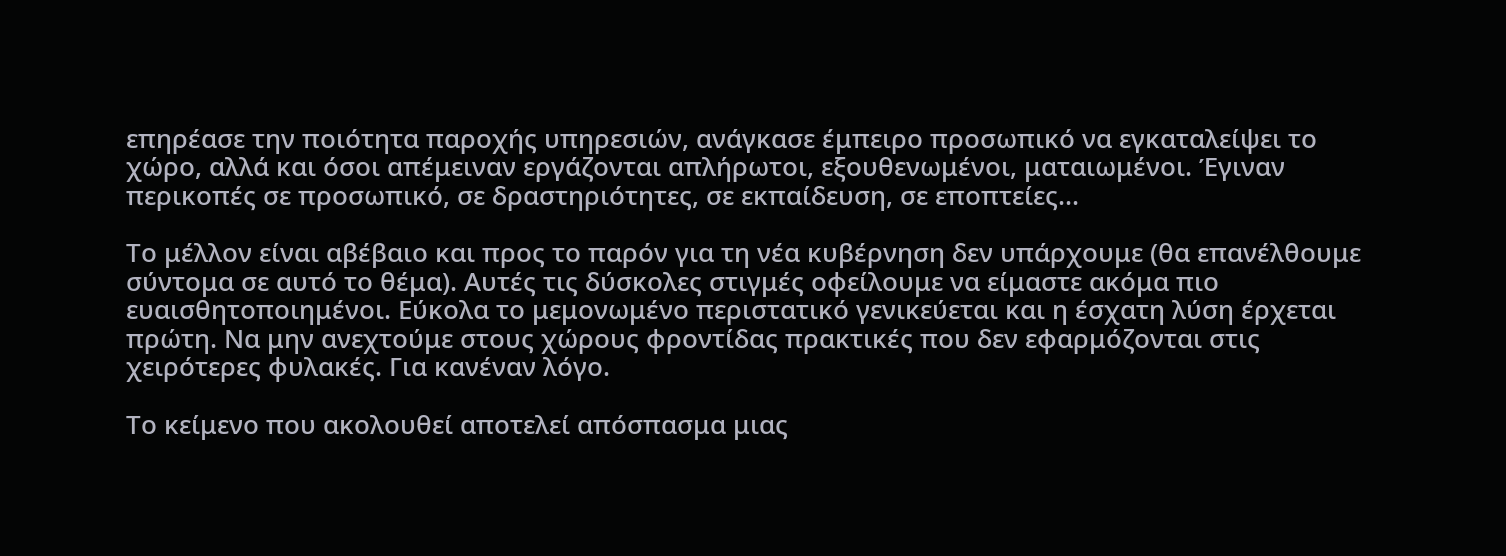επηρέασε την ποιότητα παροχής υπηρεσιών, ανάγκασε έμπειρο προσωπικό να εγκαταλείψει το χώρο, αλλά και όσοι απέμειναν εργάζονται απλήρωτοι, εξουθενωμένοι, ματαιωμένοι. Έγιναν περικοπές σε προσωπικό, σε δραστηριότητες, σε εκπαίδευση, σε εποπτείες...

Το μέλλον είναι αβέβαιο και προς το παρόν για τη νέα κυβέρνηση δεν υπάρχουμε (θα επανέλθουμε σύντομα σε αυτό το θέμα). Αυτές τις δύσκολες στιγμές οφείλουμε να είμαστε ακόμα πιο ευαισθητοποιημένοι. Εύκολα το μεμονωμένο περιστατικό γενικεύεται και η έσχατη λύση έρχεται πρώτη. Να μην ανεχτούμε στους χώρους φροντίδας πρακτικές που δεν εφαρμόζονται στις χειρότερες φυλακές. Για κανέναν λόγο.

Το κείμενο που ακολουθεί αποτελεί απόσπασμα μιας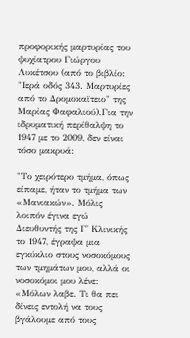προφορικής μαρτυρίας του ψυχίατρου Γιώργου Λυκέτσου (από το βιβλίο: "Ιερά οδός 343. Μαρτυρίες από το Δρομοκαϊτειο" της Μαρίας Φαφαλιού).Για την ιδρυματική περίθαλψη το 1947 με το 2009, δεν είναι τόσο μακρυά:

"Το χειρότερο τμήμα, όπως είπαμε, ήταν το τμήμα των «Μανιακών». Μόλις λοιπόν έγινα εγώ Διευθυντής της Γ' Κλινικής το 1947, έγραψα μια εγκύκλιο στους νοσοκόμους των τμημάτων μου, αλλά οι νοσοκόμοι μου λένε: «Μόλων λαβε. Τι θα πει δίνεις εντολή να τους βγάλουμε από τους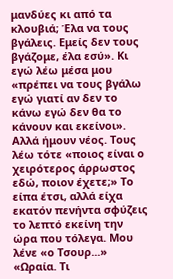μανδύες κι από τα κλουβιά; Έλα να τους βγάλεις. Εμείς δεν τους βγάζομε, έλα εσύ». Κι εγώ λέω μέσα μου «πρέπει να τους βγάλω εγώ γιατί αν δεν το κάνω εγώ δεν θα το κάνουν και εκείνοι». Αλλά ήμουν νέος. Τους λέω τότε «ποιος είναι ο χειρότερος άρρωστος εδώ, ποιον έχετε;» Το είπα έτσι, αλλά είχα εκατόν πενήντα σφύζεις το λεπτό εκείνη την ώρα που τόλεγα. Μου λένε «ο Τσουρ...» «Ωραία. Τι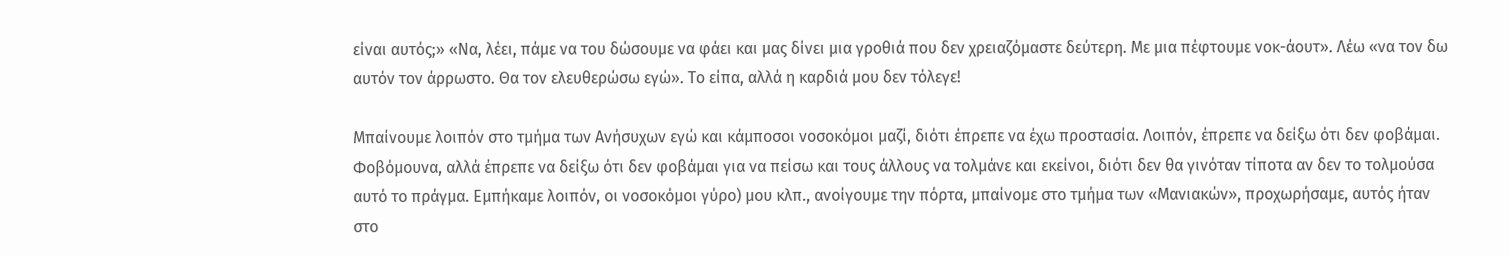είναι αυτός;» «Να, λέει, πάμε να του δώσουμε να φάει και μας δίνει μια γροθιά που δεν χρειαζόμαστε δεύτερη. Με μια πέφτουμε νοκ-άουτ». Λέω «να τον δω αυτόν τον άρρωστο. Θα τον ελευθερώσω εγώ». Το είπα, αλλά η καρδιά μου δεν τόλεγε!

Μπαίνουμε λοιπόν στο τμήμα των Ανήσυχων εγώ και κάμποσοι νοσοκόμοι μαζί, διότι έπρεπε να έχω προστασία. Λοιπόν, έπρεπε να δείξω ότι δεν φοβάμαι. Φοβόμουνα, αλλά έπρεπε να δείξω ότι δεν φοβάμαι για να πείσω και τους άλλους να τολμάνε και εκείνοι, διότι δεν θα γινόταν τίποτα αν δεν το τολμούσα αυτό το πράγμα. Εμπήκαμε λοιπόν, οι νοσοκόμοι γύρο) μου κλπ., ανοίγουμε την πόρτα, μπαίνομε στο τμήμα των «Μανιακών», προχωρήσαμε, αυτός ήταν στο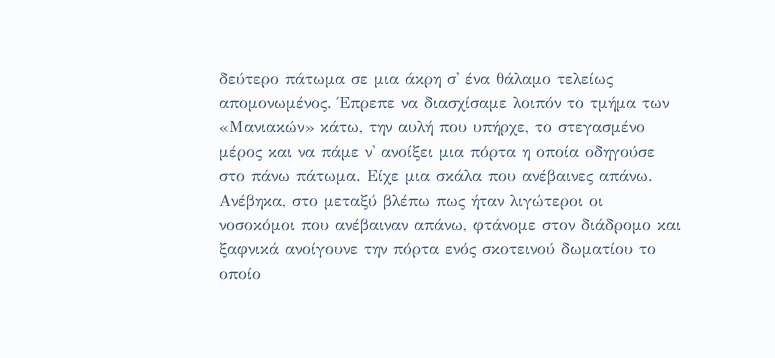δεύτερο πάτωμα σε μια άκρη σ' ένα θάλαμο τελείως απομονωμένος. Έπρεπε να διασχίσαμε λοιπόν το τμήμα των «Μανιακών» κάτω, την αυλή που υπήρχε, το στεγασμένο μέρος και να πάμε ν' ανοίξει μια πόρτα η οποία οδηγούσε στο πάνω πάτωμα. Είχε μια σκάλα που ανέβαινες απάνω. Ανέβηκα, στο μεταξύ βλέπω πως ήταν λιγώτεροι οι νοσοκόμοι που ανέβαιναν απάνω, φτάνομε στον διάδρομο και ξαφνικά ανοίγουνε την πόρτα ενός σκοτεινού δωματίου το οποίο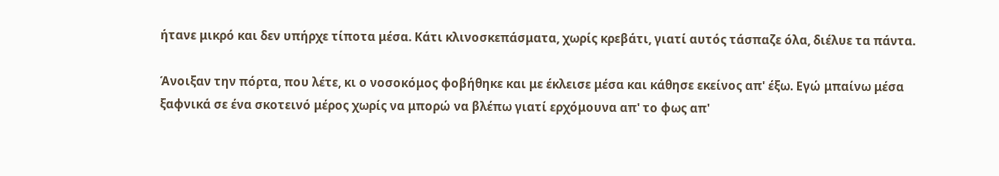ήτανε μικρό και δεν υπήρχε τίποτα μέσα. Κάτι κλινοσκεπάσματα, χωρίς κρεβάτι, γιατί αυτός τάσπαζε όλα, διέλυε τα πάντα.

Άνοιξαν την πόρτα, που λέτε, κι ο νοσοκόμος φοβήθηκε και με έκλεισε μέσα και κάθησε εκείνος απ' έξω. Εγώ μπαίνω μέσα ξαφνικά σε ένα σκοτεινό μέρος χωρίς να μπορώ να βλέπω γιατί ερχόμουνα απ' το φως απ'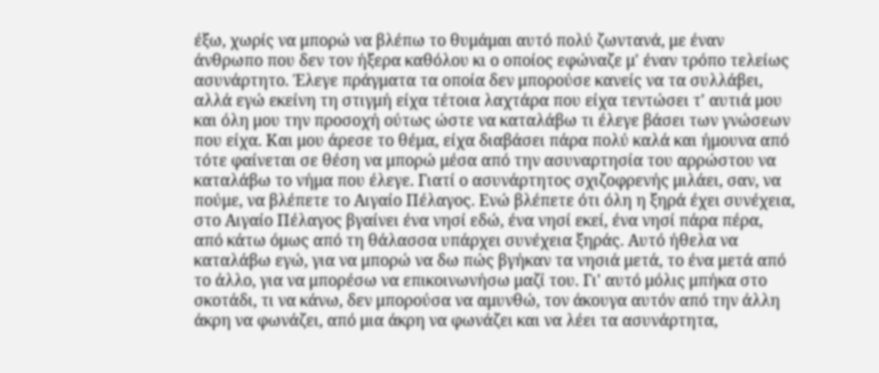έξω, χωρίς να μπορώ να βλέπω το θυμάμαι αυτό πολύ ζωντανά, με έναν άνθρωπο που δεν τον ήξερα καθόλου κι ο οποίος εφώναζε μ' έναν τρόπο τελείως ασυνάρτητο. Έλεγε πράγματα τα οποία δεν μπορούσε κανείς να τα συλλάβει, αλλά εγώ εκείνη τη στιγμή είχα τέτοια λαχτάρα που είχα τεντώσει τ' αυτιά μου και όλη μου την προσοχή ούτως ώστε να καταλάβω τι έλεγε βάσει των γνώσεων που είχα. Και μου άρεσε το θέμα, είχα διαβάσει πάρα πολύ καλά και ήμουνα από τότε φαίνεται σε θέση να μπορώ μέσα από την ασυναρτησία του αρρώστου να καταλάβω το νήμα που έλεγε. Γιατί ο ασυνάρτητος σχιζοφρενής μιλάει, σαν, να πούμε, να βλέπετε το Αιγαίο Πέλαγος. Ενώ βλέπετε ότι όλη η ξηρά έχει συνέχεια, στο Αιγαίο Πέλαγος βγαίνει ένα νησί εδώ, ένα νησί εκεί, ένα νησί πάρα πέρα, από κάτω όμως από τη θάλασσα υπάρχει συνέχεια ξηράς. Αυτό ήθελα να καταλάβω εγώ, για να μπορώ να δω πώς βγήκαν τα νησιά μετά, το ένα μετά από το άλλο, για να μπορέσω να επικοινωνήσω μαζί του. Γι' αυτό μόλις μπήκα στο σκοτάδι, τι να κάνω, δεν μπορούσα να αμυνθώ, τον άκουγα αυτόν από την άλλη άκρη να φωνάζει, από μια άκρη να φωνάζει και να λέει τα ασυνάρτητα,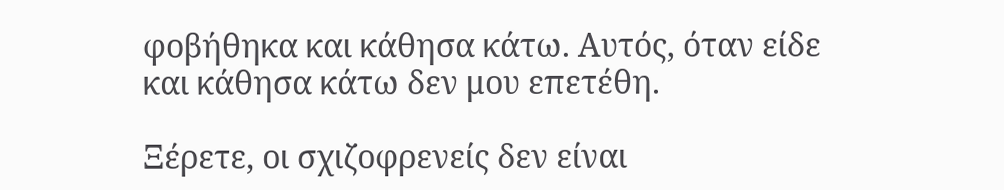φοβήθηκα και κάθησα κάτω. Αυτός, όταν είδε και κάθησα κάτω δεν μου επετέθη.

Ξέρετε, οι σχιζοφρενείς δεν είναι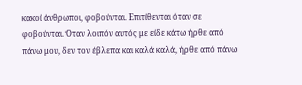κακοί άνθρωποι, φοβούνται. Επιτίθενται όταν σε φοβούνται. Όταν λοιπόν αυτός με είδε κάτω ήρθε από πάνω μου, δεν τον έβλεπα και καλά καλά, ήρθε από πάνω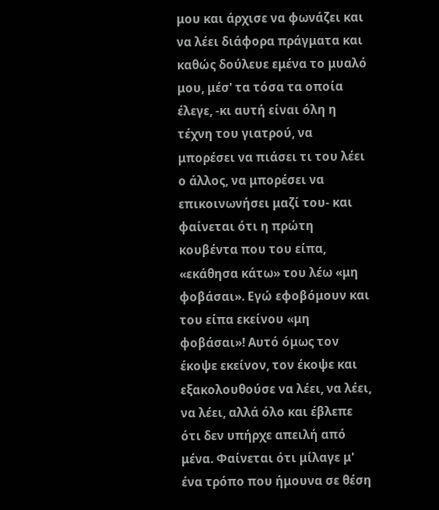μου και άρχισε να φωνάζει και να λέει διάφορα πράγματα και καθώς δούλευε εμένα το μυαλό μου, μέσ' τα τόσα τα οποία έλεγε, -κι αυτή είναι όλη η τέχνη του γιατρού, να μπορέσει να πιάσει τι του λέει ο άλλος, να μπορέσει να επικοινωνήσει μαζί του- και φαίνεται ότι η πρώτη κουβέντα που του είπα, «εκάθησα κάτω» του λέω «μη φοβάσαι». Εγώ εφοβόμουν και του είπα εκείνου «μη φοβάσαι»! Αυτό όμως τον έκοψε εκείνον, τον έκοψε και εξακολουθούσε να λέει, να λέει, να λέει, αλλά όλο και έβλεπε ότι δεν υπήρχε απειλή από μένα. Φαίνεται ότι μίλαγε μ' ένα τρόπο που ήμουνα σε θέση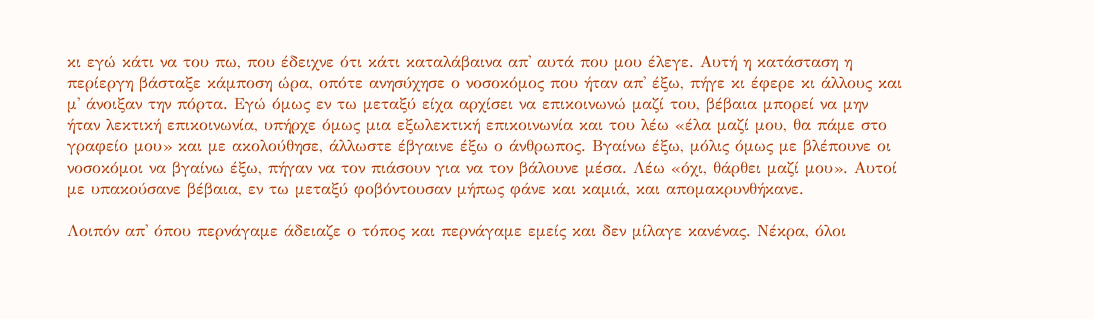κι εγώ κάτι να του πω, που έδειχνε ότι κάτι καταλάβαινα απ' αυτά που μου έλεγε. Αυτή η κατάσταση η περίεργη βάσταξε κάμποση ώρα, οπότε ανησύχησε ο νοσοκόμος που ήταν απ' έξω, πήγε κι έφερε κι άλλους και μ' άνοιξαν την πόρτα. Εγώ όμως εν τω μεταξύ είχα αρχίσει να επικοινωνώ μαζί του, βέβαια μπορεί να μην ήταν λεκτική επικοινωνία, υπήρχε όμως μια εξωλεκτική επικοινωνία και του λέω «έλα μαζί μου, θα πάμε στο γραφείο μου» και με ακολούθησε, άλλωστε έβγαινε έξω ο άνθρωπος. Βγαίνω έξω, μόλις όμως με βλέπουνε οι νοσοκόμοι να βγαίνω έξω, πήγαν να τον πιάσουν για να τον βάλουνε μέσα. Λέω «όχι, θάρθει μαζί μου». Αυτοί με υπακούσανε βέβαια, εν τω μεταξύ φοβόντουσαν μήπως φάνε και καμιά, και απομακρυνθήκανε.

Λοιπόν απ' όπου περνάγαμε άδειαζε ο τόπος και περνάγαμε εμείς και δεν μίλαγε κανένας. Νέκρα, όλοι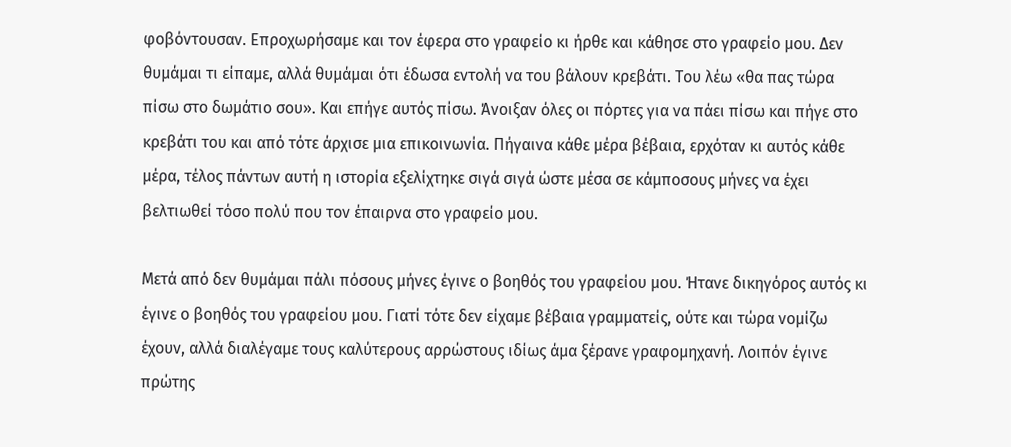φοβόντουσαν. Επροχωρήσαμε και τον έφερα στο γραφείο κι ήρθε και κάθησε στο γραφείο μου. Δεν θυμάμαι τι είπαμε, αλλά θυμάμαι ότι έδωσα εντολή να του βάλουν κρεβάτι. Του λέω «θα πας τώρα πίσω στο δωμάτιο σου». Και επήγε αυτός πίσω. Άνοιξαν όλες οι πόρτες για να πάει πίσω και πήγε στο κρεβάτι του και από τότε άρχισε μια επικοινωνία. Πήγαινα κάθε μέρα βέβαια, ερχόταν κι αυτός κάθε μέρα, τέλος πάντων αυτή η ιστορία εξελίχτηκε σιγά σιγά ώστε μέσα σε κάμποσους μήνες να έχει βελτιωθεί τόσο πολύ που τον έπαιρνα στο γραφείο μου.

Μετά από δεν θυμάμαι πάλι πόσους μήνες έγινε ο βοηθός του γραφείου μου. Ήτανε δικηγόρος αυτός κι έγινε ο βοηθός του γραφείου μου. Γιατί τότε δεν είχαμε βέβαια γραμματείς, ούτε και τώρα νομίζω έχουν, αλλά διαλέγαμε τους καλύτερους αρρώστους ιδίως άμα ξέρανε γραφομηχανή. Λοιπόν έγινε πρώτης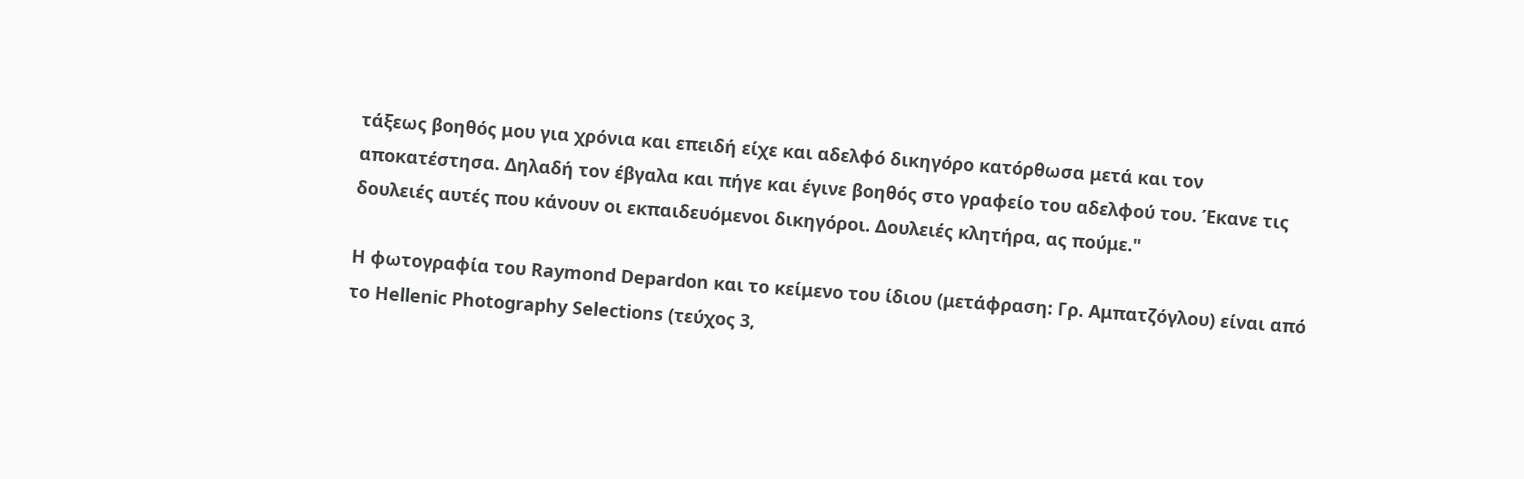τάξεως βοηθός μου για χρόνια και επειδή είχε και αδελφό δικηγόρο κατόρθωσα μετά και τον αποκατέστησα. Δηλαδή τον έβγαλα και πήγε και έγινε βοηθός στο γραφείο του αδελφού του. Έκανε τις δουλειές αυτές που κάνουν οι εκπαιδευόμενοι δικηγόροι. Δουλειές κλητήρα, ας πούμε."

Η φωτογραφία του Raymond Depardon και το κείμενο του ίδιου (μετάφραση: Γρ. Αμπατζόγλου) είναι από το Hellenic Photography Selections (τεύχος 3,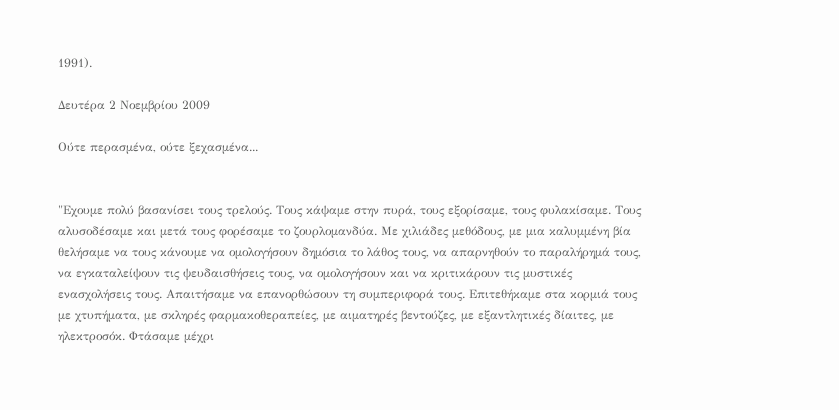1991).

Δευτέρα 2 Νοεμβρίου 2009

Ούτε περασμένα, ούτε ξεχασμένα...


"Εχουμε πολύ βασανίσει τους τρελούς. Τους κάψαμε στην πυρά, τους εξορίσαμε, τους φυλακίσαμε. Τους αλυσοδέσαμε και μετά τους φορέσαμε το ζουρλομανδύα. Με χιλιάδες μεθόδους, με μια καλυμμένη βία θελήσαμε να τους κάνουμε να ομολογήσουν δημόσια το λάθος τους, να απαρνηθούν το παραλήρημά τους, να εγκαταλείψουν τις ψευδαισθήσεις τους, να ομολογήσουν και να κριτικάρουν τις μυστικές ενασχολήσεις τους. Απαιτήσαμε να επανορθώσουν τη συμπεριφορά τους. Επιτεθήκαμε στα κορμιά τους με χτυπήματα, με σκληρές φαρμακοθεραπείες, με αιματηρές βεντούζες, με εξαντλητικές δίαιτες, με ηλεκτροσόκ. Φτάσαμε μέχρι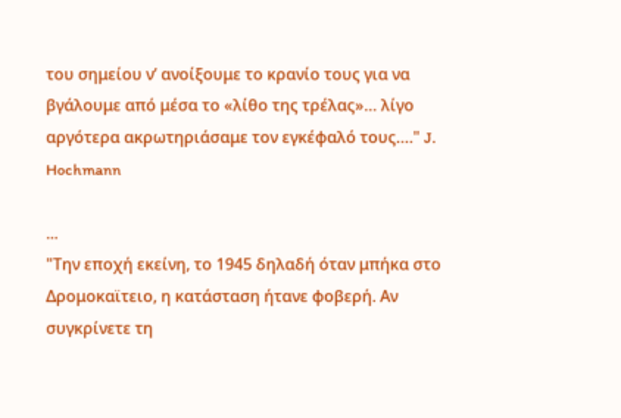του σημείου ν’ ανοίξουμε το κρανίο τους για να βγάλουμε από μέσα το «λίθο της τρέλας»… λίγο αργότερα ακρωτηριάσαμε τον εγκέφαλό τους…." J. Hochmann

...
"Την εποχή εκείνη, το 1945 δηλαδή όταν μπήκα στο Δρομοκαϊτειο, η κατάσταση ήτανε φοβερή. Αν συγκρίνετε τη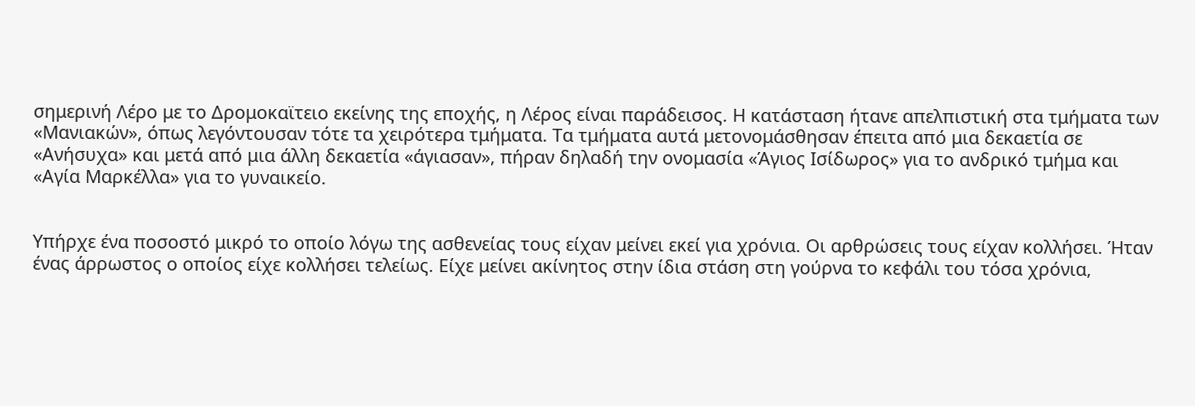σημερινή Λέρο με το Δρομοκαϊτειο εκείνης της εποχής, η Λέρος είναι παράδεισος. Η κατάσταση ήτανε απελπιστική στα τμήματα των «Μανιακών», όπως λεγόντουσαν τότε τα χειρότερα τμήματα. Τα τμήματα αυτά μετονομάσθησαν έπειτα από μια δεκαετία σε «Ανήσυχα» και μετά από μια άλλη δεκαετία «άγιασαν», πήραν δηλαδή την ονομασία «Άγιος Ισίδωρος» για το ανδρικό τμήμα και «Αγία Μαρκέλλα» για το γυναικείο.


Υπήρχε ένα ποσοστό μικρό το οποίο λόγω της ασθενείας τους είχαν μείνει εκεί για χρόνια. Οι αρθρώσεις τους είχαν κολλήσει. Ήταν ένας άρρωστος ο οποίος είχε κολλήσει τελείως. Είχε μείνει ακίνητος στην ίδια στάση στη γούρνα το κεφάλι του τόσα χρόνια,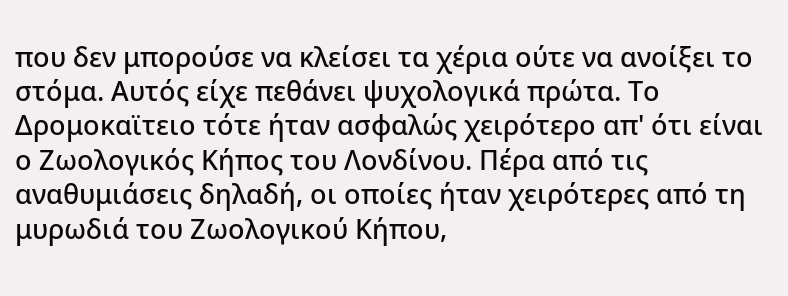που δεν μπορούσε να κλείσει τα χέρια ούτε να ανοίξει το στόμα. Αυτός είχε πεθάνει ψυχολογικά πρώτα. Το Δρομοκαϊτειο τότε ήταν ασφαλώς χειρότερο απ' ότι είναι ο Ζωολογικός Κήπος του Λονδίνου. Πέρα από τις αναθυμιάσεις δηλαδή, οι οποίες ήταν χειρότερες από τη μυρωδιά του Ζωολογικού Κήπου,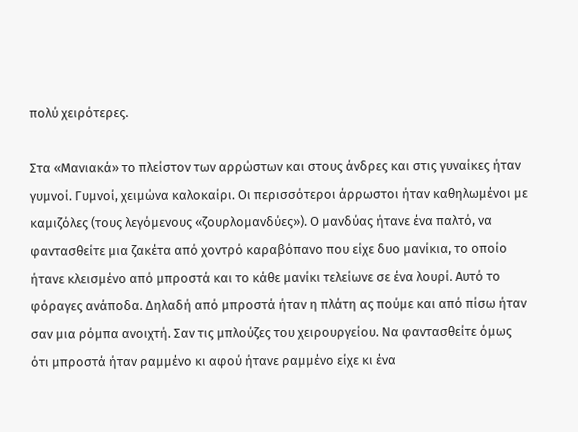πολύ χειρότερες.

Στα «Μανιακά» το πλείστον των αρρώστων και στους άνδρες και στις γυναίκες ήταν γυμνοί. Γυμνοί, χειμώνα καλοκαίρι. Οι περισσότεροι άρρωστοι ήταν καθηλωμένοι με καμιζόλες (τους λεγόμενους «ζουρλομανδύες»). Ο μανδύας ήτανε ένα παλτό, να φαντασθείτε μια ζακέτα από χοντρό καραβόπανο που είχε δυο μανίκια, το οποίο ήτανε κλεισμένο από μπροστά και το κάθε μανίκι τελείωνε σε ένα λουρί. Αυτό το φόραγες ανάποδα. Δηλαδή από μπροστά ήταν η πλάτη ας πούμε και από πίσω ήταν σαν μια ρόμπα ανοιχτή. Σαν τις μπλούζες του χειρουργείου. Να φαντασθείτε όμως ότι μπροστά ήταν ραμμένο κι αφού ήτανε ραμμένο είχε κι ένα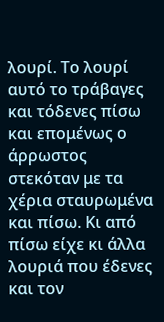λουρί. Το λουρί αυτό το τράβαγες και τόδενες πίσω και επομένως ο άρρωστος στεκόταν με τα χέρια σταυρωμένα και πίσω. Κι από πίσω είχε κι άλλα λουριά που έδενες και τον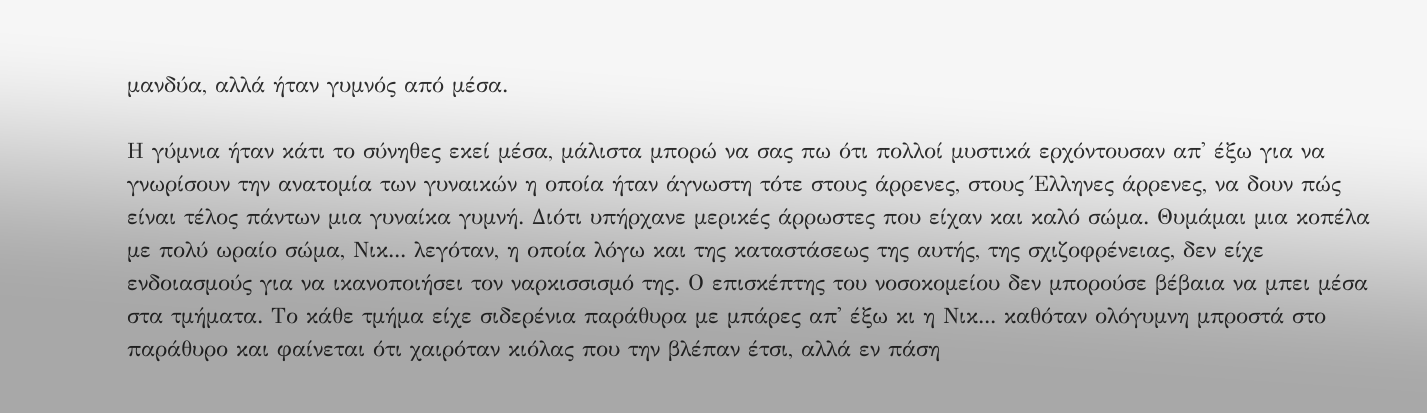μανδύα, αλλά ήταν γυμνός από μέσα.

Η γύμνια ήταν κάτι το σύνηθες εκεί μέσα, μάλιστα μπορώ να σας πω ότι πολλοί μυστικά ερχόντουσαν απ' έξω για να γνωρίσουν την ανατομία των γυναικών η οποία ήταν άγνωστη τότε στους άρρενες, στους Έλληνες άρρενες, να δουν πώς είναι τέλος πάντων μια γυναίκα γυμνή. Διότι υπήρχανε μερικές άρρωστες που είχαν και καλό σώμα. Θυμάμαι μια κοπέλα με πολύ ωραίο σώμα, Νικ... λεγόταν, η οποία λόγω και της καταστάσεως της αυτής, της σχιζοφρένειας, δεν είχε ενδοιασμούς για να ικανοποιήσει τον ναρκισσισμό της. Ο επισκέπτης του νοσοκομείου δεν μπορούσε βέβαια να μπει μέσα στα τμήματα. Το κάθε τμήμα είχε σιδερένια παράθυρα με μπάρες απ' έξω κι η Νικ... καθόταν ολόγυμνη μπροστά στο παράθυρο και φαίνεται ότι χαιρόταν κιόλας που την βλέπαν έτσι, αλλά εν πάση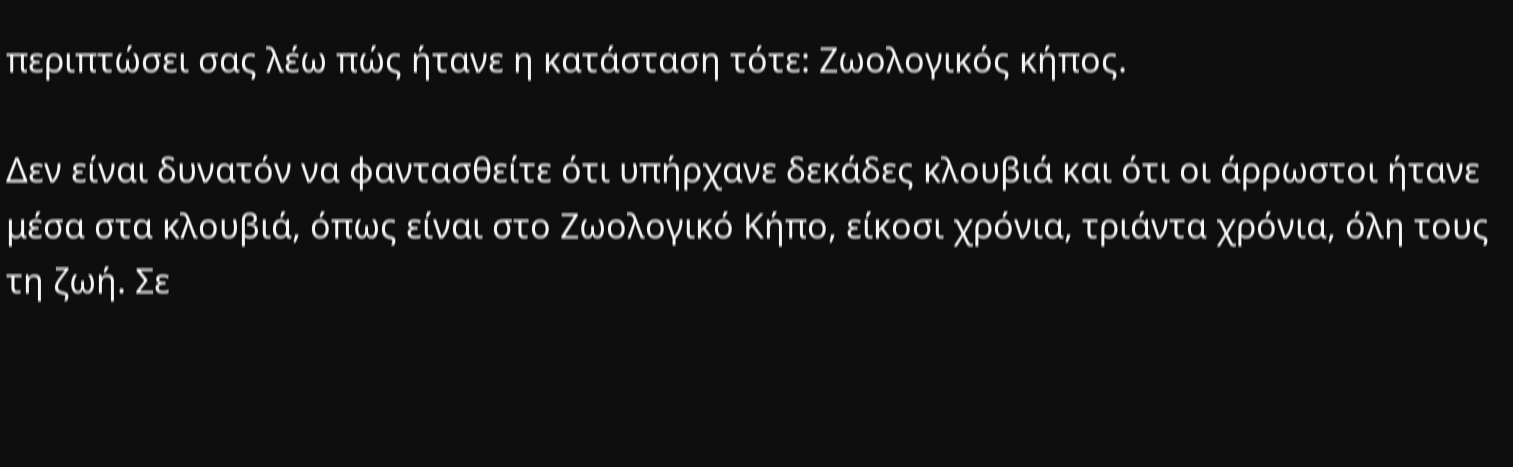περιπτώσει σας λέω πώς ήτανε η κατάσταση τότε: Ζωολογικός κήπος.

Δεν είναι δυνατόν να φαντασθείτε ότι υπήρχανε δεκάδες κλουβιά και ότι οι άρρωστοι ήτανε μέσα στα κλουβιά, όπως είναι στο Ζωολογικό Κήπο, είκοσι χρόνια, τριάντα χρόνια, όλη τους τη ζωή. Σε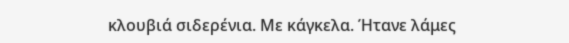κλουβιά σιδερένια. Με κάγκελα. Ήτανε λάμες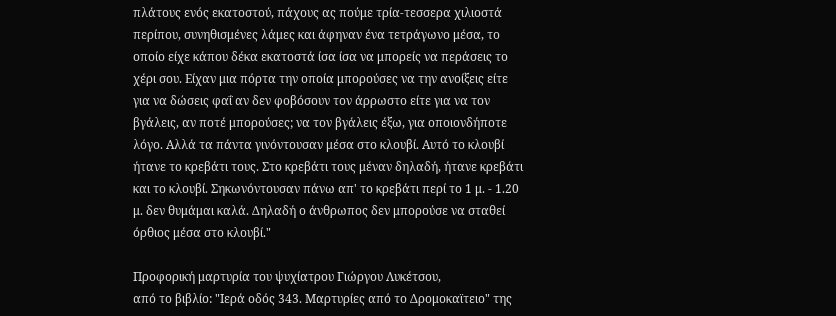πλάτους ενός εκατοστού, πάχους ας πούμε τρία-τεσσερα χιλιοστά περίπου, συνηθισμένες λάμες και άφηναν ένα τετράγωνο μέσα, το οποίο είχε κάπου δέκα εκατοστά ίσα ίσα να μπορείς να περάσεις το χέρι σου. Είχαν μια πόρτα την οποία μπορούσες να την ανοίξεις είτε για να δώσεις φαΐ αν δεν φοβόσουν τον άρρωστο είτε για να τον βγάλεις, αν ποτέ μπορούσες; να τον βγάλεις έξω, για οποιονδήποτε λόγο. Αλλά τα πάντα γινόντουσαν μέσα στο κλουβί. Αυτό το κλουβί ήτανε το κρεβάτι τους. Στο κρεβάτι τους μέναν δηλαδή, ήτανε κρεβάτι και το κλουβί. Σηκωνόντουσαν πάνω απ' το κρεβάτι περί το 1 μ. - 1.20 μ. δεν θυμάμαι καλά. Δηλαδή ο άνθρωπος δεν μπορούσε να σταθεί όρθιος μέσα στο κλουβί."

Προφορική μαρτυρία του ψυχίατρου Γιώργου Λυκέτσου,
από το βιβλίο: "Ιερά οδός 343. Μαρτυρίες από το Δρομοκαϊτειο" της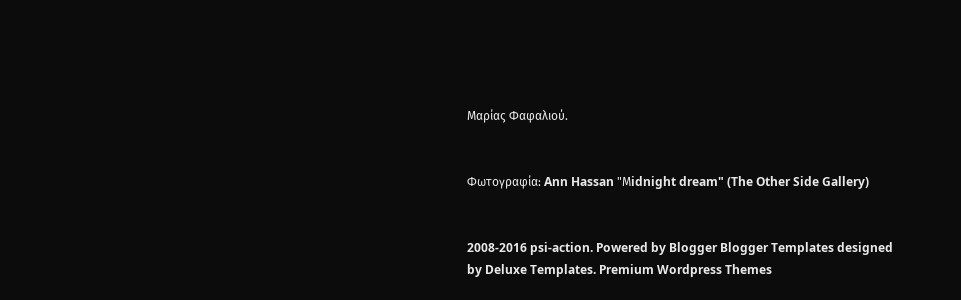Μαρίας Φαφαλιού.


Φωτογραφία: Ann Hassan "Μidnight dream" (The Other Side Gallery)


2008-2016 psi-action. Powered by Blogger Blogger Templates designed by Deluxe Templates. Premium Wordpress Themes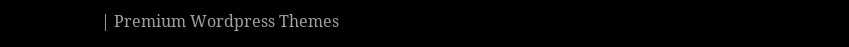| Premium Wordpress Themes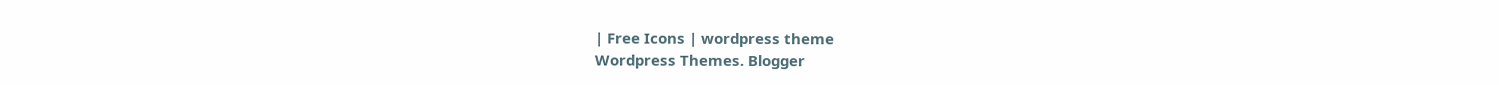| Free Icons | wordpress theme
Wordpress Themes. Blogger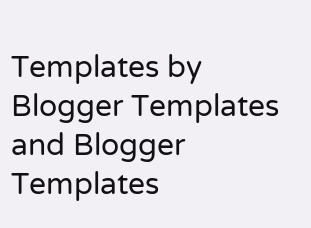Templates by Blogger Templates and Blogger Templates